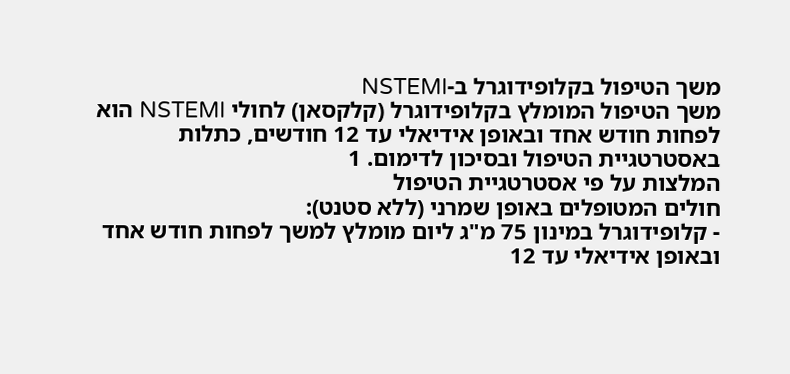משך הטיפול בקלופידוגרל ב-NSTEMI
משך הטיפול המומלץ בקלופידוגרל (קלקסאן) לחולי NSTEMI הוא לפחות חודש אחד ובאופן אידיאלי עד 12 חודשים, כתלות באסטרטגיית הטיפול ובסיכון לדימום. 1
המלצות על פי אסטרטגיית הטיפול
חולים המטופלים באופן שמרני (ללא סטנט):
- קלופידוגרל במינון 75 מ"ג ליום מומלץ למשך לפחות חודש אחד ובאופן אידיאלי עד 12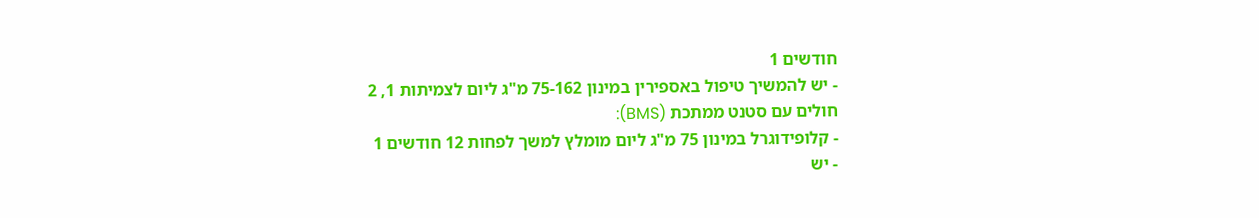חודשים 1
- יש להמשיך טיפול באספירין במינון 75-162 מ"ג ליום לצמיתות 1, 2
חולים עם סטנט ממתכת (BMS):
- קלופידוגרל במינון 75 מ"ג ליום מומלץ למשך לפחות 12 חודשים 1
- יש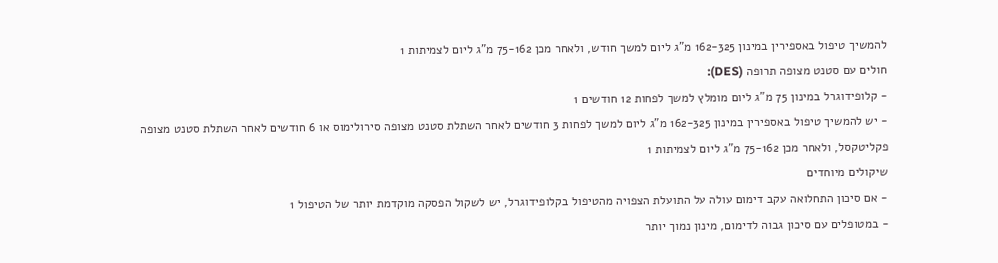להמשיך טיפול באספירין במינון 162-325 מ"ג ליום למשך חודש, ולאחר מכן 75-162 מ"ג ליום לצמיתות 1
חולים עם סטנט מצופה תרופה (DES):
- קלופידוגרל במינון 75 מ"ג ליום מומלץ למשך לפחות 12 חודשים 1
- יש להמשיך טיפול באספירין במינון 162-325 מ"ג ליום למשך לפחות 3 חודשים לאחר השתלת סטנט מצופה סירולימוס או 6 חודשים לאחר השתלת סטנט מצופה פקליטקסל, ולאחר מכן 75-162 מ"ג ליום לצמיתות 1
שיקולים מיוחדים
- אם סיכון התחלואה עקב דימום עולה על התועלת הצפויה מהטיפול בקלופידוגרל, יש לשקול הפסקה מוקדמת יותר של הטיפול 1
- במטופלים עם סיכון גבוה לדימום, מינון נמוך יותר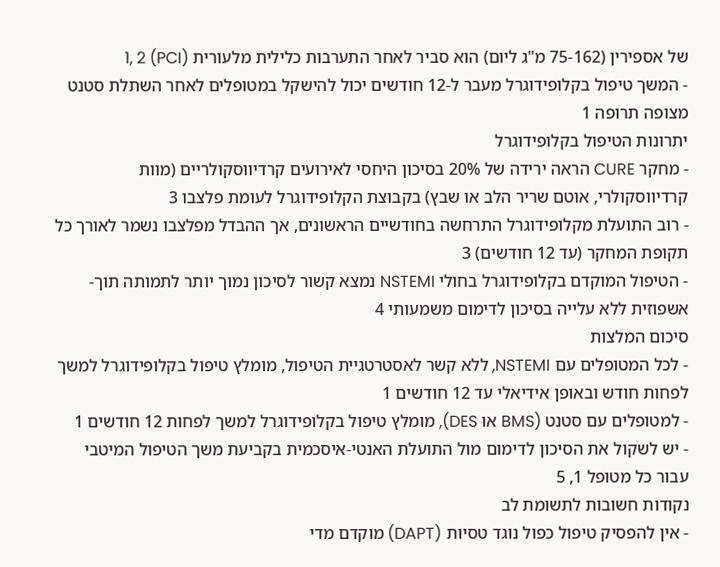של אספירין (75-162 מ"ג ליום) הוא סביר לאחר התערבות כלילית מלעורית (PCI) 1, 2
- המשך טיפול בקלופידוגרל מעבר ל-12 חודשים יכול להישקל במטופלים לאחר השתלת סטנט מצופה תרופה 1
יתרונות הטיפול בקלופידוגרל
- מחקר CURE הראה ירידה של 20% בסיכון היחסי לאירועים קרדיווסקולריים (מוות קרדיווסקולרי, אוטם שריר הלב או שבץ) בקבוצת הקלופידוגרל לעומת פלצבו 3
- רוב התועלת מקלופידוגרל התרחשה בחודשיים הראשונים, אך ההבדל מפלצבו נשמר לאורך כל תקופת המחקר (עד 12 חודשים) 3
- הטיפול המוקדם בקלופידוגרל בחולי NSTEMI נמצא קשור לסיכון נמוך יותר לתמותה תוך-אשפוזית ללא עלייה בסיכון לדימום משמעותי 4
סיכום המלצות
- לכל המטופלים עם NSTEMI, ללא קשר לאסטרטגיית הטיפול, מומלץ טיפול בקלופידוגרל למשך לפחות חודש ובאופן אידיאלי עד 12 חודשים 1
- למטופלים עם סטנט (BMS או DES), מומלץ טיפול בקלופידוגרל למשך לפחות 12 חודשים 1
- יש לשקול את הסיכון לדימום מול התועלת האנטי-איסכמית בקביעת משך הטיפול המיטבי עבור כל מטופל 1, 5
נקודות חשובות לתשומת לב
- אין להפסיק טיפול כפול נוגד טסיות (DAPT) מוקדם מדי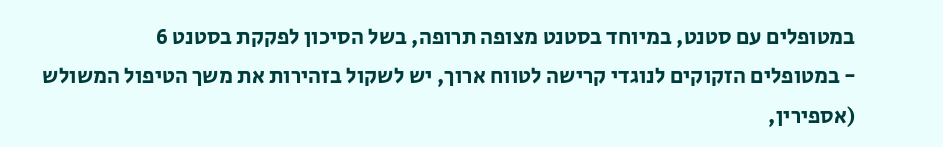במטופלים עם סטנט, במיוחד בסטנט מצופה תרופה, בשל הסיכון לפקקת בסטנט 6
- במטופלים הזקוקים לנוגדי קרישה לטווח ארוך, יש לשקול בזהירות את משך הטיפול המשולש (אספירין,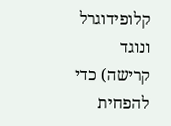קלופידוגרל ונוגד קרישה) כדי להפחית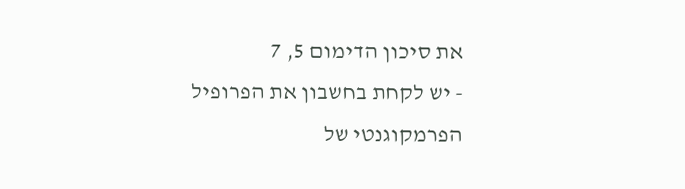את סיכון הדימום 5, 7
- יש לקחת בחשבון את הפרופיל הפרמקוגנטי של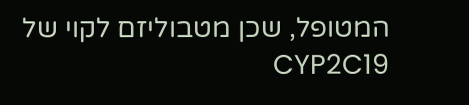המטופל, שכן מטבוליזם לקוי של CYP2C19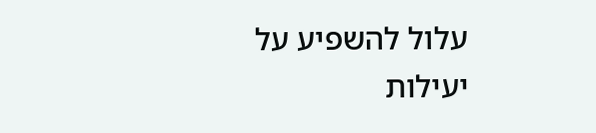עלול להשפיע על יעילות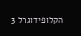הקלופידוגרל 3